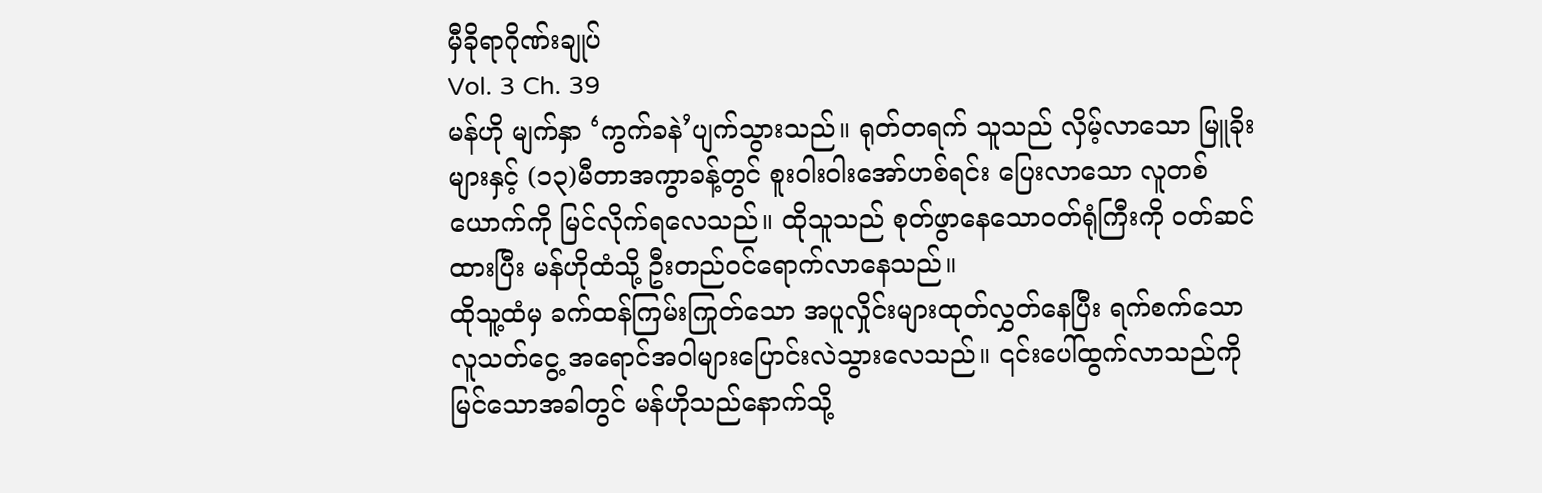မှီခိုရာဂိုဏ်းချုပ်
Vol. 3 Ch. 39
မန်ဟို မျက်နှာ ‘ကွက်ခနဲ’ပျက်သွားသည်။ ရုတ်တရက် သူသည် လှိမ့်လာသော မြူခိုးများနှင့် (၁၃)မီတာအကွာခန့်တွင် စူးဝါးဝါးအော်ဟစ်ရင်း ပြေးလာသော လူတစ်ယောက်ကို မြင်လိုက်ရလေသည်။ ထိုသူသည် စုတ်ဖွာနေသောဝတ်ရုံကြီးကို ဝတ်ဆင်ထားပြီး မန်ဟိုထံသို့ ဦးတည်ဝင်ရောက်လာနေသည်။
ထိုသူ့ထံမှ ခက်ထန်ကြမ်းကြုတ်သော အပူလှိုင်းများထုတ်လွှတ်နေပြီး ရက်စက်သောလူသတ်ငွေ့ အရောင်အဝါများပြောင်းလဲသွားလေသည်။ ၎င်းပေါ်ထွက်လာသည်ကို မြင်သောအခါတွင် မန်ဟိုသည်နောက်သို့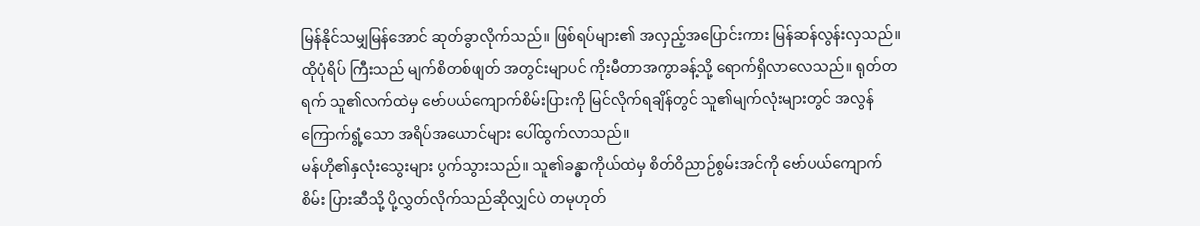မြန်နိုင်သမျှမြန်အောင် ဆုတ်ခွာလိုက်သည်။ ဖြစ်ရပ်များ၏ အလှည့်အပြောင်းကား မြန်ဆန်လွန်းလှသည်။ ထိုပုံရိပ် ကြီးသည် မျက်စိတစ်ဖျတ် အတွင်းမျာပင် ကိုးမီတာအကွာခန့်သို့ ရောက်ရှိလာလေသည်။ ရုတ်တရက် သူ၏လက်ထဲမှ ဗော်ပယ်ကျောက်စိမ်းပြားကို မြင်လိုက်ရချိန်တွင် သူ၏မျက်လုံးများတွင် အလွန်ကြောက်ရွံ့သော အရိပ်အယောင်များ ပေါ်ထွက်လာသည်။
မန်ဟို၏နှလုံးသွေးများ ပွက်သွားသည်။ သူ၏ခန္ဓာကိုယ်ထဲမှ စိတ်ဝိညာဉ်စွမ်းအင်ကို ဗော်ပယ်ကျောက်စိမ်း ပြားဆီသို့ ပို့လွှတ်လိုက်သည်ဆိုလျှင်ပဲ တမုဟုတ်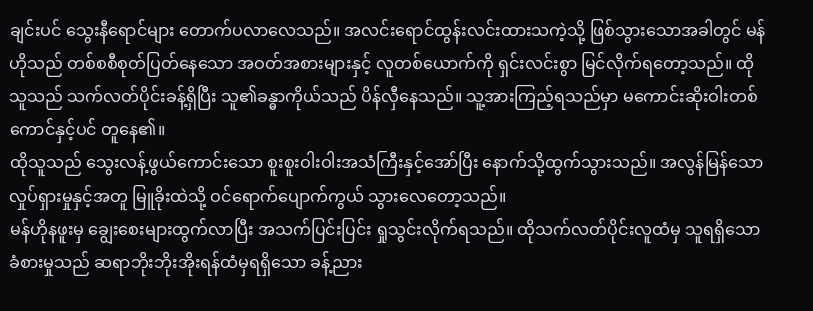ချင်းပင် သွေးနီရောင်များ တောက်ပလာလေသည်။ အလင်းရောင်ထွန်းလင်းထားသကဲ့သို့ ဖြစ်သွားသောအခါတွင် မန်ဟိုသည် တစ်စစီစုတ်ပြတ်နေသော အဝတ်အစားများနှင့် လူတစ်ယောက်ကို ရှင်းလင်းစွာ မြင်လိုက်ရတော့သည်။ ထိုသူသည် သက်လတ်ပိုင်းခန့်ရှိပြီး သူ၏ခန္ဓာကိုယ်သည် ပိန်လှီနေသည်။ သူ့အားကြည့်ရသည်မှာ မကောင်းဆိုးဝါးတစ်ကောင်နှင့်ပင် တူနေ၏။
ထိုသူသည် သွေးလန့်ဖွယ်ကောင်းသော စူးစူးဝါးဝါးအသံကြီးနှင့်အော်ပြီး နောက်သို့ထွက်သွားသည်။ အလွန်မြန်သောလှုပ်ရှားမှုနှင့်အတူ မြူခိုးထဲသို့ ဝင်ရောက်ပျောက်ကွယ် သွားလေတော့သည်။
မန်ဟိုနဖူးမှ ချွေးစေးများထွက်လာပြီး အသက်ပြင်းပြင်း ရှုသွင်းလိုက်ရသည်။ ထိုသက်လတ်ပိုင်းလူထံမှ သူရရှိသောခံစားမှုသည် ဆရာဘိုးဘိုးအိုးရန်ထံမှရရှိသော ခန့်ညား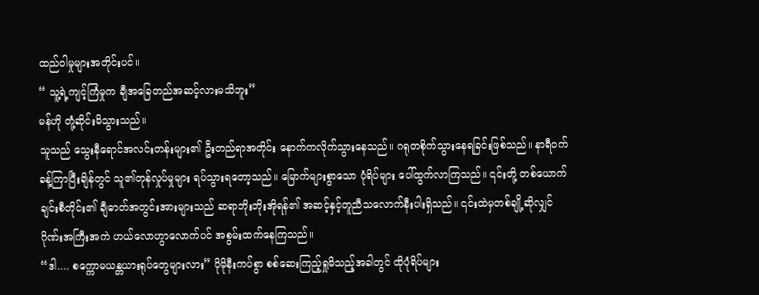ထည်ဝါမှုများအတိုင်းပင်။
“ သူ့ရဲ့ကျင့်ကြံမှုက ချီအခြေတည်အဆင့်လားမသိဘူး”
မန်ဟို တုံ့ဆိုင်းမိသွားသည်။
သူသည် သွေးနီရောင်အလင်းတန်းများ၏ ဦးတည်ရာအတိုင်း နောက်ကလိုက်သွားနေသည်။ ဂရုတစိုက်သွားနေရခြင်းဖြစ်သည်။ နာရီဝက်ခန့်ကြာပြီးချိန်တွင် သူ၏တုန်လှုပ်မှုများ ရပ်သွားရတော့သည်။ မြောက်များစွာသော ပုံရိပ်များ ပေါ်ထွက်လာကြသည်။ ၎င်းတို့ တစ်ယောက်ချင်းစီတိုင်း၏ ချီဓာတ်အတွင်းအားများသည် ဆရာဘိုးဘိုးအိုရန်၏ အဆင့်နှင့်တူညီသလောက်နီးပါးရှိသည်။ ၎င်းထဲမှတစ်ချို့ဆိုလျှင် ဂိုဏ်းအကြီးအကဲ ဟယ်လောဟွာလောက်ပင် အစွမ်းထက်နေကြသည်။
“ဒါ.... စက္ကောမယန္တယားရုပ်တွေများလား” ပိုမိုနီးကပ်စွာ စစ်ဆေးကြည့်ရှုမိသည့်အခါတွင် ထိုပုံရိပ်များ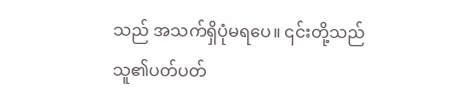သည် အသက်ရှိပုံမရပေ။ ၎င်းတို့သည် သူ၏ပတ်ပတ်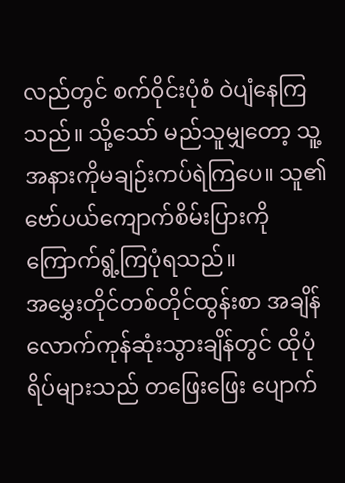လည်တွင် စက်ဝိုင်းပုံစံ ဝဲပျံနေကြသည်။ သို့သော် မည်သူမျှတော့ သူ့အနားကိုမချဉ်းကပ်ရဲကြပေ။ သူ၏ဗော်ပယ်ကျောက်စိမ်းပြားကို ကြောက်ရွံ့ကြပုံရသည်။
အမွှေးတိုင်တစ်တိုင်ထွန်းစာ အချိန်လောက်ကုန်ဆုံးသွားချိန်တွင် ထိုပုံရိပ်များသည် တဖြေးဖြေး ပျောက်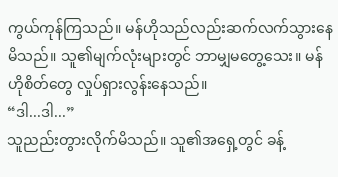ကွယ်ကုန်ကြသည်။ မန်ဟိုသည်လည်းဆက်လက်သွားနေမိသည်။ သူ၏မျက်လုံးများတွင် ဘာမျှမတွေ့သေး။ မန်ဟိုစိတ်တွေ လှုပ်ရှားလွန်းနေသည်။
“ဒါ...ဒါ...”
သူညည်းတွားလိုက်မိသည်။ သူ၏အရှေ့တွင် ခန့်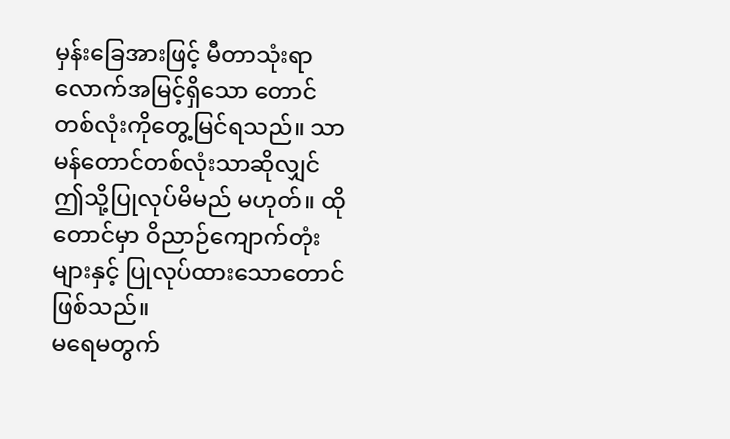မှန်းခြေအားဖြင့် မီတာသုံးရာ လောက်အမြင့်ရှိသော တောင်တစ်လုံးကိုတွေ့မြင်ရသည်။ သာမန်တောင်တစ်လုံးသာဆိုလျှင် ဤသို့ပြုလုပ်မိမည် မဟုတ်။ ထိုတောင်မှာ ဝိညာဉ်ကျောက်တုံးများနှင့် ပြုလုပ်ထားသောတောင်ဖြစ်သည်။
မရေမတွက်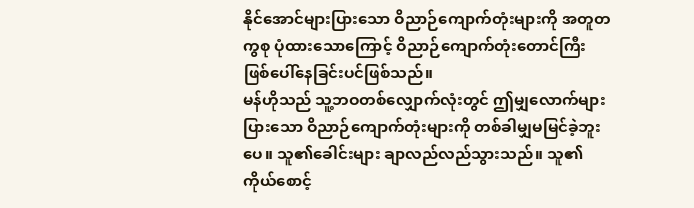နိုင်အောင်များပြားသော ဝိညာဉ်ကျောက်တုံးများကို အတူတကွစု ပုံထားသောကြောင့် ဝိညာဉ်ကျောက်တုံးတောင်ကြီး ဖြစ်ပေါ်နေခြင်းပင်ဖြစ်သည်။
မန်ဟိုသည် သူ့ဘဝတစ်လျှောက်လုံးတွင် ဤမျှလောက်များပြားသော ဝိညာဉ်ကျောက်တုံးများကို တစ်ခါမျှမမြင်ခဲ့ဘူးပေ။ သူ၏ခေါင်းများ ချာလည်လည်သွားသည်။ သူ၏ကိုယ်စောင့်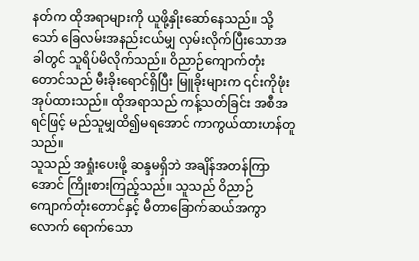နတ်က ထိုအရာများကို ယူဖို့နှိုးဆော်နေသည်။ သို့သော် ခြေလမ်းအနည်းငယ်မျှ လှမ်းလိုက်ပြီးသောအခါတွင် သူရိပ်မိလိုက်သည်။ ဝိညာဉ်ကျောက်တုံးတောင်သည် မီးခိုးရောင်ရှိပြီး မြူခိုးများက ၎င်းကိုဖုံးအုပ်ထားသည်။ ထိုအရာသည် ကန့်သတ်ခြင်း အစီအရင်ဖြင့် မည်သူမျှထိ၍မရအောင် ကာကွယ်ထားဟန်တူသည်။
သူသည် အရှုံးပေးဖို့ ဆန္ဒမရှိဘဲ အချိန်အတန်ကြာအောင် ကြိုးစားကြည့်သည်။ သူသည် ဝိညာဉ်ကျောက်တုံးတောင်နှင့် မီတာခြောက်ဆယ်အကွာလောက် ရောက်သော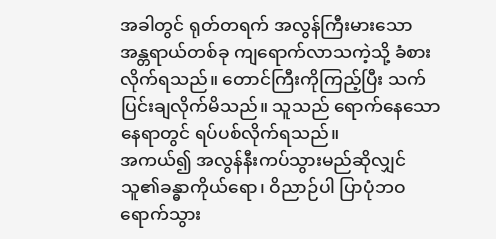အခါတွင် ရုတ်တရက် အလွန်ကြီးမားသော အန္တရာယ်တစ်ခု ကျရောက်လာသကဲ့သို့ ခံစားလိုက်ရသည်။ တောင်ကြီးကိုကြည့်ပြီး သက်ပြင်းချလိုက်မိသည်။ သူသည် ရောက်နေသောနေရာတွင် ရပ်ပစ်လိုက်ရသည်။
အကယ်၍ အလွန်နီးကပ်သွားမည်ဆိုလျှင် သူ၏ခန္ဓာကိုယ်ရော၊ ဝိညာဉ်ပါ ပြာပုံဘဝရောက်သွား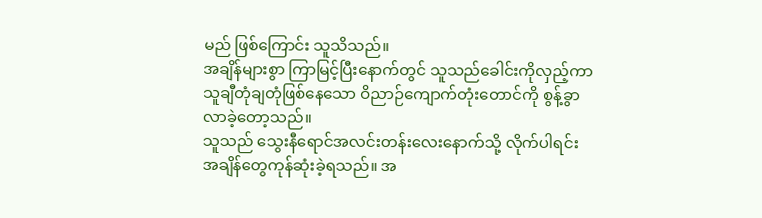မည် ဖြစ်ကြောင်း သူသိသည်။
အချိန်များစွာ ကြာမြင့်ပြီးနောက်တွင် သူသည်ခေါင်းကိုလှည့်ကာ သူချီတုံချတုံဖြစ်နေသော ဝိညာဉ်ကျောက်တုံးတောင်ကို စွန့်ခွာလာခဲ့တော့သည်။
သူသည် သွေးနီရောင်အလင်းတန်းလေးနောက်သို့ လိုက်ပါရင်း အချိန်တွေကုန်ဆုံးခဲ့ရသည်။ အ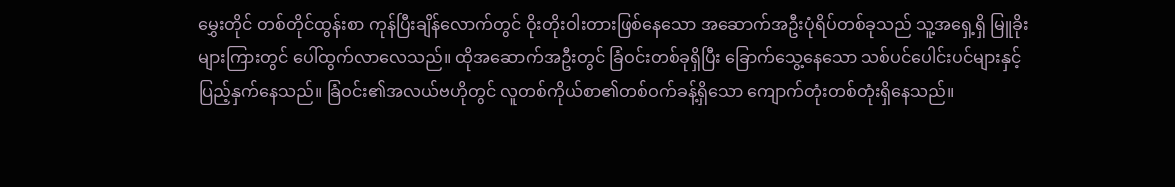မွှေးတိုင် တစ်တိုင်ထွန်းစာ ကုန်ပြီးချိန်လောက်တွင် ဝိုးတိုးဝါးတားဖြစ်နေသော အဆောက်အဦးပုံရိပ်တစ်ခုသည် သူ့အရှေ့ရှိ မြူခိုးများကြားတွင် ပေါ်ထွက်လာလေသည်။ ထိုအဆောက်အဦးတွင် ခြံဝင်းတစ်ခုရှိပြီး ခြောက်သွေ့နေသော သစ်ပင်ပေါင်းပင်များနှင့် ပြည့်နှက်နေသည်။ ခြံဝင်း၏အလယ်ဗဟိုတွင် လူတစ်ကိုယ်စာ၏တစ်ဝက်ခန့်ရှိသော ကျောက်တုံးတစ်တုံးရှိနေသည်။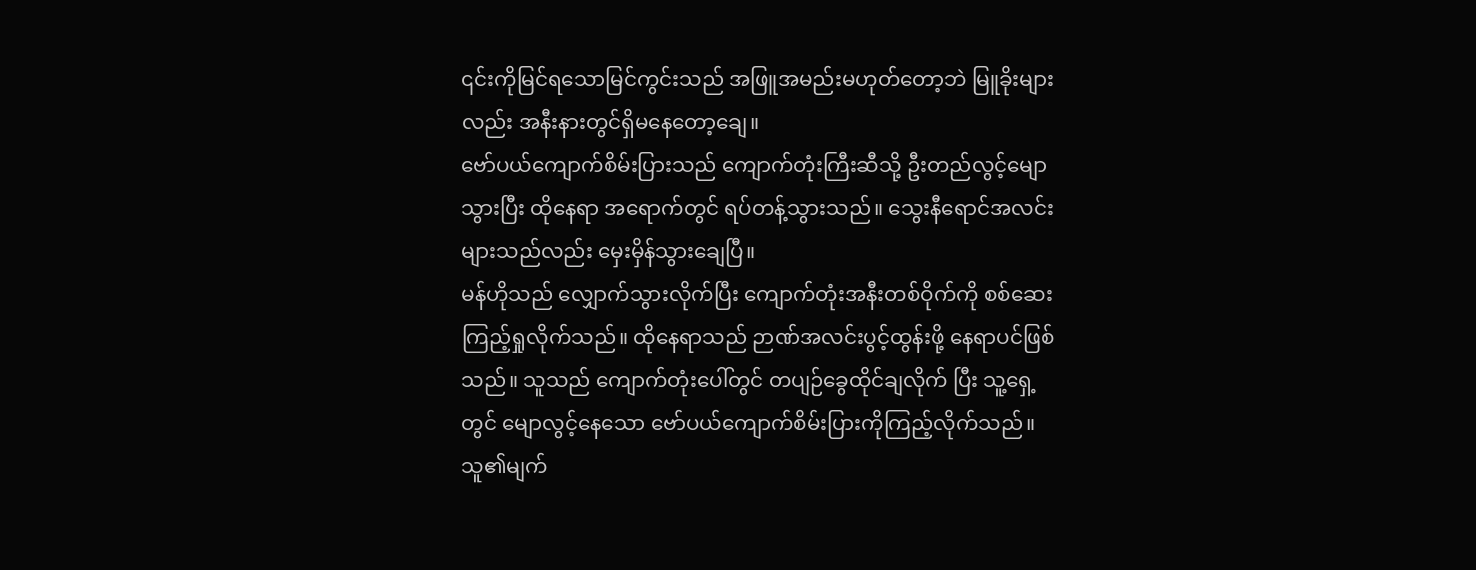၎င်းကိုမြင်ရသောမြင်ကွင်းသည် အဖြူအမည်းမဟုတ်တော့ဘဲ မြူခိုးများလည်း အနီးနားတွင်ရှိမနေတော့ချေ။
ဗော်ပယ်ကျောက်စိမ်းပြားသည် ကျောက်တုံးကြီးဆီသို့ ဦးတည်လွင့်မျောသွားပြီး ထိုနေရာ အရောက်တွင် ရပ်တန့်သွားသည်။ သွေးနီရောင်အလင်းများသည်လည်း မှေးမှိန်သွားချေပြီ။
မန်ဟိုသည် လျှောက်သွားလိုက်ပြီး ကျောက်တုံးအနီးတစ်ဝိုက်ကို စစ်ဆေးကြည့်ရှုလိုက်သည်။ ထိုနေရာသည် ဉာဏ်အလင်းပွင့်ထွန်းဖို့ နေရာပင်ဖြစ်သည်။ သူသည် ကျောက်တုံးပေါ်တွင် တပျဉ်ခွေထိုင်ချလိုက် ပြီး သူ့ရှေ့တွင် မျောလွင့်နေသော ဗော်ပယ်ကျောက်စိမ်းပြားကိုကြည့်လိုက်သည်။ သူ၏မျက်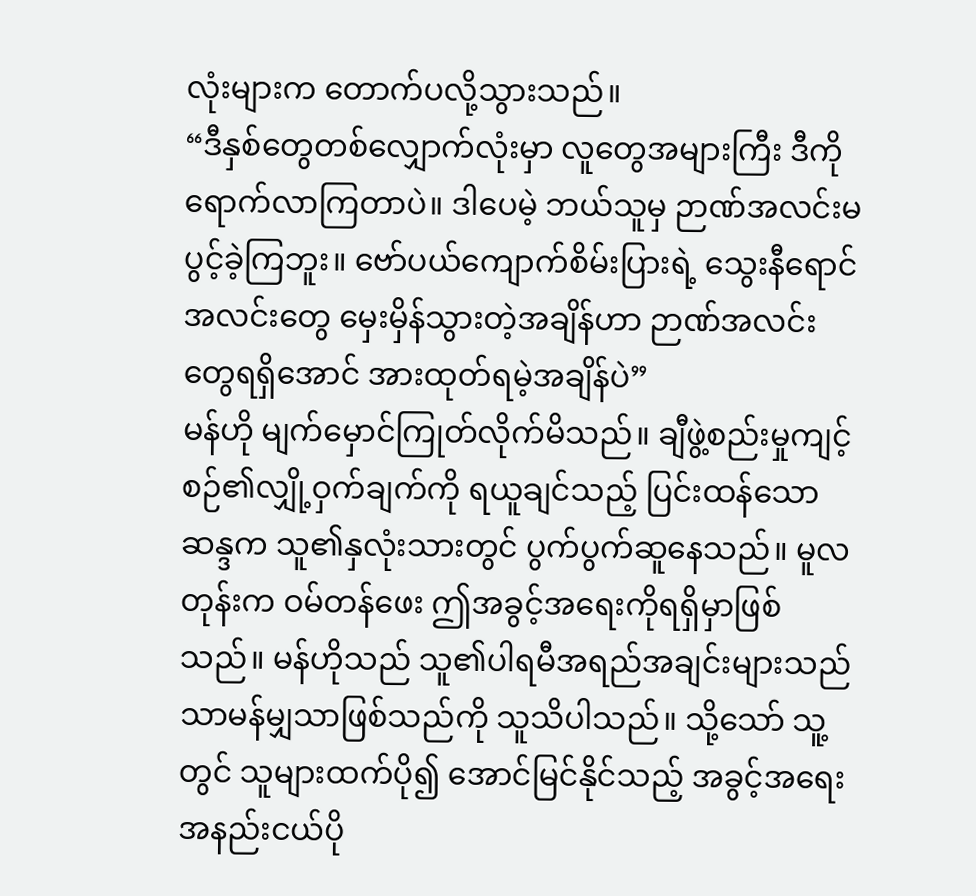လုံးများက တောက်ပလို့သွားသည်။
“ဒီနှစ်တွေတစ်လျှောက်လုံးမှာ လူတွေအများကြီး ဒီကိုရောက်လာကြတာပဲ။ ဒါပေမဲ့ ဘယ်သူမှ ဉာဏ်အလင်းမပွင့်ခဲ့ကြဘူး။ ဗော်ပယ်ကျောက်စိမ်းပြားရဲ့ သွေးနီရောင်အလင်းတွေ မှေးမှိန်သွားတဲ့အချိန်ဟာ ဉာဏ်အလင်းတွေရရှိအောင် အားထုတ်ရမဲ့အချိန်ပဲ”
မန်ဟို မျက်မှောင်ကြုတ်လိုက်မိသည်။ ချီဖွဲ့စည်းမှုကျင့်စဉ်၏လျှို့ဝှက်ချက်ကို ရယူချင်သည့် ပြင်းထန်သောဆန္ဒက သူ၏နှလုံးသားတွင် ပွက်ပွက်ဆူနေသည်။ မူလတုန်းက ဝမ်တန်ဖေး ဤအခွင့်အရေးကိုရရှိမှာဖြစ်သည်။ မန်ဟိုသည် သူ၏ပါရမီအရည်အချင်းများသည် သာမန်မျှသာဖြစ်သည်ကို သူသိပါသည်။ သို့သော် သူ့တွင် သူများထက်ပို၍ အောင်မြင်နိုင်သည့် အခွင့်အရေး အနည်းငယ်ပို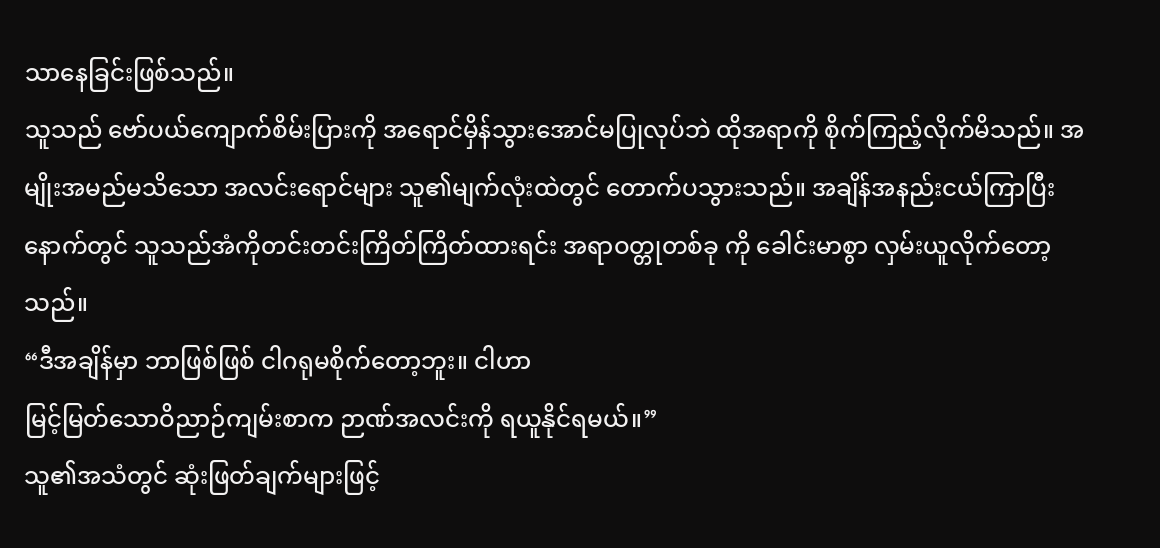သာနေခြင်းဖြစ်သည်။
သူသည် ဗော်ပယ်ကျောက်စိမ်းပြားကို အရောင်မှိန်သွားအောင်မပြုလုပ်ဘဲ ထိုအရာကို စိုက်ကြည့်လိုက်မိသည်။ အမျိုးအမည်မသိသော အလင်းရောင်များ သူ၏မျက်လုံးထဲတွင် တောက်ပသွားသည်။ အချိန်အနည်းငယ်ကြာပြီးနောက်တွင် သူသည်အံကိုတင်းတင်းကြိတ်ကြိတ်ထားရင်း အရာဝတ္တုတစ်ခု ကို ခေါင်းမာစွာ လှမ်းယူလိုက်တော့သည်။
“ဒီအချိန်မှာ ဘာဖြစ်ဖြစ် ငါဂရုမစိုက်တော့ဘူး။ ငါဟာ
မြင့်မြတ်သောဝိညာဉ်ကျမ်းစာက ဉာဏ်အလင်းကို ရယူနိုင်ရမယ်။”
သူ၏အသံတွင် ဆုံးဖြတ်ချက်များဖြင့်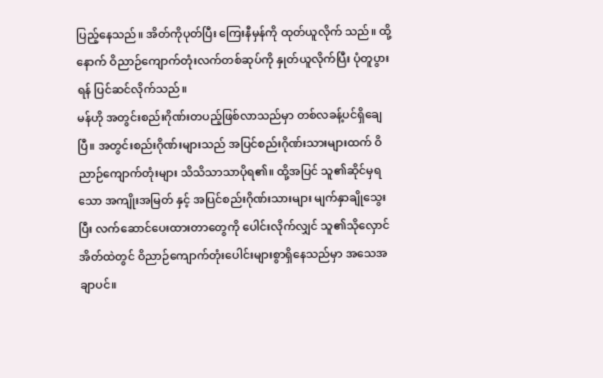ပြည့်နေသည်။ အိတ်ကိုပုတ်ပြီး ကြေးနီမှန်ကို ထုတ်ယူလိုက် သည်။ ထို့နောက် ဝိညာဉ်ကျောက်တုံးလက်တစ်ဆုပ်ကို နှုတ်ယူလိုက်ပြီး ပုံတူပွားရန် ပြင်ဆင်လိုက်သည်။
မန်ဟို အတွင်းစည်းဂိုဏ်းတပည့်ဖြစ်လာသည်မှာ တစ်လခန့်ပင်ရှိချေပြီ။ အတွင်းစည်းဂိုဏ်းများသည် အပြင်စည်းဂိုဏ်းသားများထက် ဝိညာဉ်ကျောက်တုံးများ သိသိသာသာပိုရ၏။ ထို့အပြင် သူ၏ဆိုင်မှရသော အကျိုးအမြတ် နှင့် အပြင်စည်းဂိုဏ်းသားများ မျက်နှာချိုသွေးပြီး လက်ဆောင်ပေးထားတာတွေကို ပေါင်းလိုက်လျှင် သူ၏သိုလှောင် အိတ်ထဲတွင် ဝိညာဉ်ကျောက်တုံးပေါင်းများစွာရှိနေသည်မှာ အသေအချာပင်။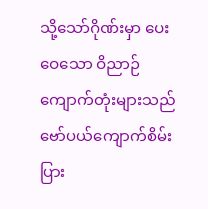သို့သော်ဂိုဏ်းမှာ ပေးဝေသော ဝိညာဉ်ကျောက်တုံးများသည် ဗော်ပယ်ကျောက်စိမ်းပြား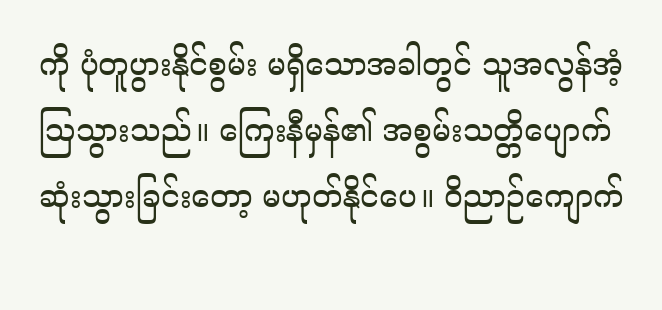ကို ပုံတူပွားနိုင်စွမ်း မရှိသောအခါတွင် သူအလွန်အံ့ဩသွားသည်။ ကြေးနီမှန်၏ အစွမ်းသတ္တိပျောက်ဆုံးသွားခြင်းတော့ မဟုတ်နိုင်ပေ။ ဝိညာဉ်ကျောက်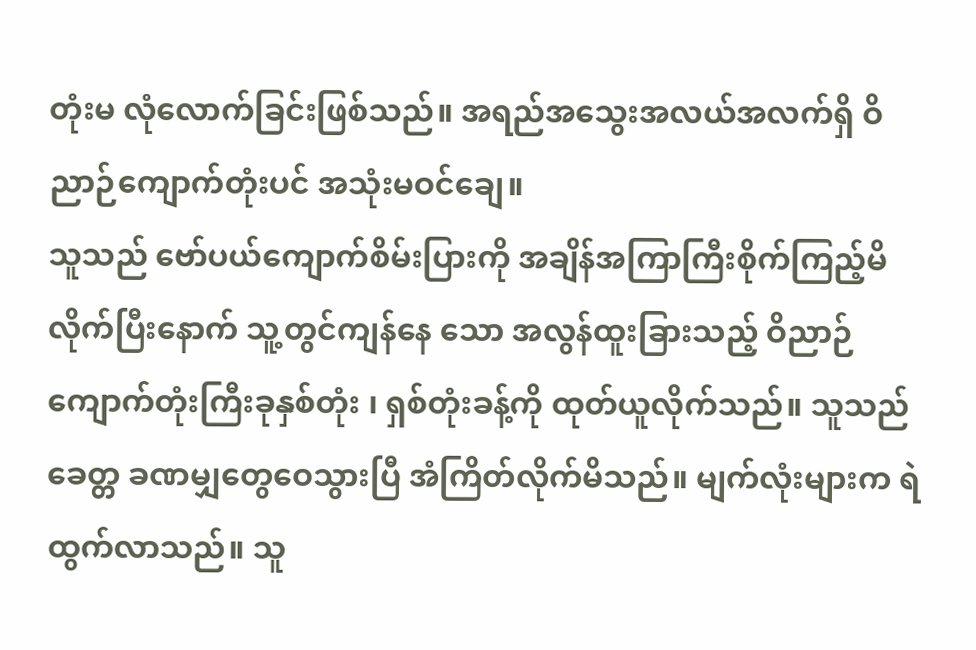တုံးမ လုံလောက်ခြင်းဖြစ်သည်။ အရည်အသွေးအလယ်အလက်ရှိ ဝိညာဉ်ကျောက်တုံးပင် အသုံးမဝင်ချေ။
သူသည် ဗော်ပယ်ကျောက်စိမ်းပြားကို အချိန်အကြာကြီးစိုက်ကြည့်မိလိုက်ပြီးနောက် သူ့တွင်ကျန်နေ သော အလွန်ထူးခြားသည့် ဝိညာဉ်ကျောက်တုံးကြီးခုနှစ်တုံး ၊ ရှစ်တုံးခန့်ကို ထုတ်ယူလိုက်သည်။ သူသည် ခေတ္တ ခဏမျှတွေဝေသွားပြီ အံကြိတ်လိုက်မိသည်။ မျက်လုံးများက ရဲထွက်လာသည်။ သူ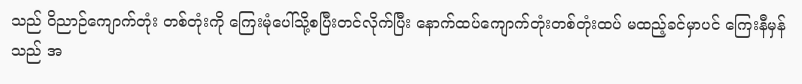သည် ဝိညာဉ်ကျောက်တုံး တစ်တုံးကို ကြေးမုံပေါ်သို့စပြီးတင်လိုက်ပြီး နောက်ထပ်ကျောက်တုံးတစ်တုံးထပ် မထည့်ခင်မှာပင် ကြေးနီမှန်သည် အ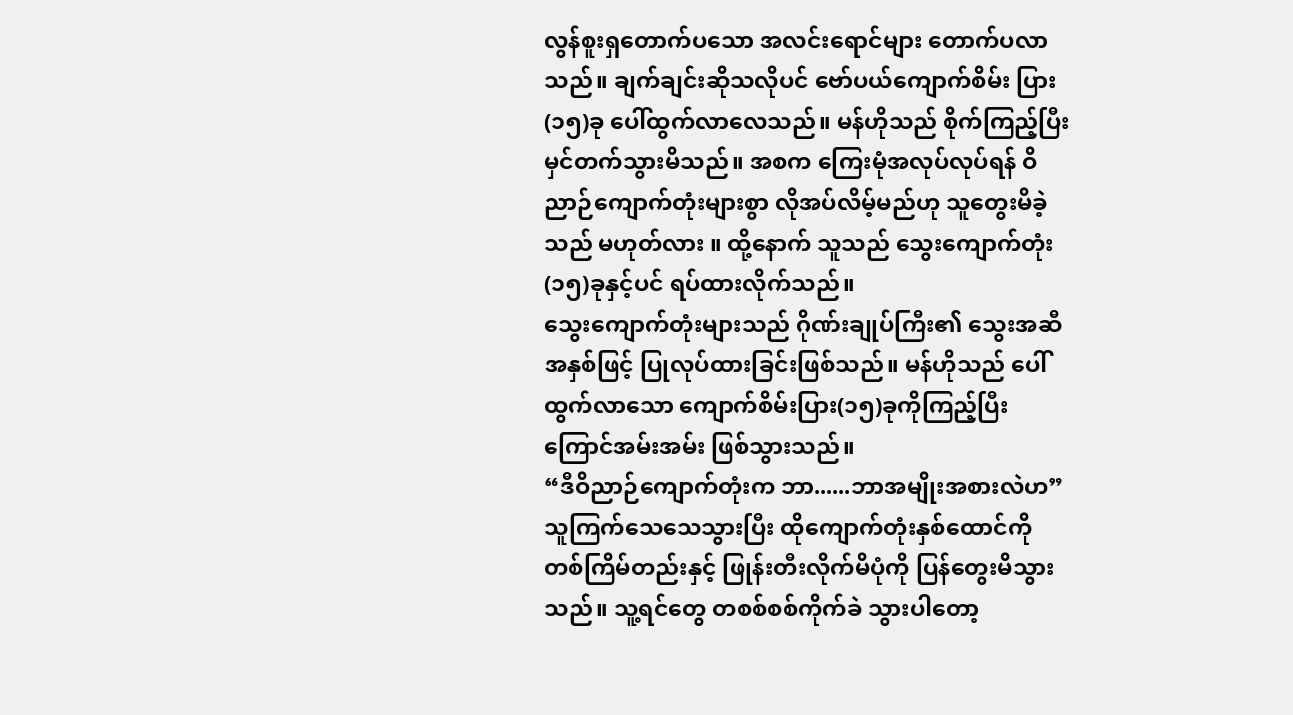လွန်စူးရှတောက်ပသော အလင်းရောင်များ တောက်ပလာသည်။ ချက်ချင်းဆိုသလိုပင် ဗော်ပယ်ကျောက်စိမ်း ပြား (၁၅)ခု ပေါ်ထွက်လာလေသည်။ မန်ဟိုသည် စိုက်ကြည့်ပြီး မှင်တက်သွားမိသည်။ အစက ကြေးမုံအလုပ်လုပ်ရန် ဝိညာဉ်ကျောက်တုံးများစွာ လိုအပ်လိမ့်မည်ဟု သူတွေးမိခဲ့သည် မဟုတ်လား ။ ထို့နောက် သူသည် သွေးကျောက်တုံး(၁၅)ခုနှင့်ပင် ရပ်ထားလိုက်သည်။
သွေးကျောက်တုံးများသည် ဂိုဏ်းချုပ်ကြီး၏ သွေးအဆီအနှစ်ဖြင့် ပြုလုပ်ထားခြင်းဖြစ်သည်။ မန်ဟိုသည် ပေါ်ထွက်လာသော ကျောက်စိမ်းပြား(၁၅)ခုကိုကြည့်ပြီး ကြောင်အမ်းအမ်း ဖြစ်သွားသည်။
“ဒီဝိညာဉ်ကျောက်တုံးက ဘာ......ဘာအမျိုးအစားလဲဟ” သူကြက်သေသေသွားပြီး ထိုကျောက်တုံးနှစ်ထောင်ကို တစ်ကြိမ်တည်းနှင့် ဖြုန်းတီးလိုက်မိပုံကို ပြန်တွေးမိသွားသည်။ သူ့ရင်တွေ တစစ်စစ်ကိုက်ခဲ သွားပါတော့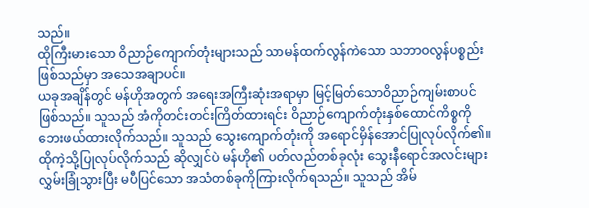သည်။
ထိုကြီးမားသော ဝိညာဉ်ကျောက်တုံးများသည် သာမန်ထက်လွန်ကဲသော သဘာဝလွန်ပစ္စည်းဖြစ်သည်မှာ အသေအချာပင်။
ယခုအချိန်တွင် မန်ဟိုအတွက် အရေးအကြီးဆုံးအရာမှာ မြင့်မြတ်သောဝိညာဉ်ကျမ်းစာပင် ဖြစ်သည်။ သူသည် အံကိုတင်းတင်းကြိတ်ထားရင်း ဝိညာဉ်ကျောက်တုံးနှစ်ထောင်ကိစ္စကို ဘေးဖယ်ထားလိုက်သည်။ သူသည် သွေးကျောက်တုံးကို အရောင်မှိန်အောင်ပြုလုပ်လိုက်၏။ ထိုကဲ့သို့ပြုလုပ်လိုက်သည် ဆိုလျှင်ပဲ မန်ဟို၏ ပတ်လည်တစ်ခုလုံး သွေးနီရောင်အလင်းများ လွှမ်းခြုံသွားပြီး မပီပြင်သော အသံတစ်ခုကိုကြားလိုက်ရသည်။ သူသည် အိမ်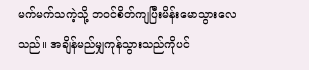မက်မက်သကဲ့သို့ ဘဝင်စိတ်ကျပြီးမိန်းမောသွားလေသည်။ အချိန်မည်မျှကုန်သွားသည်ကိုပင်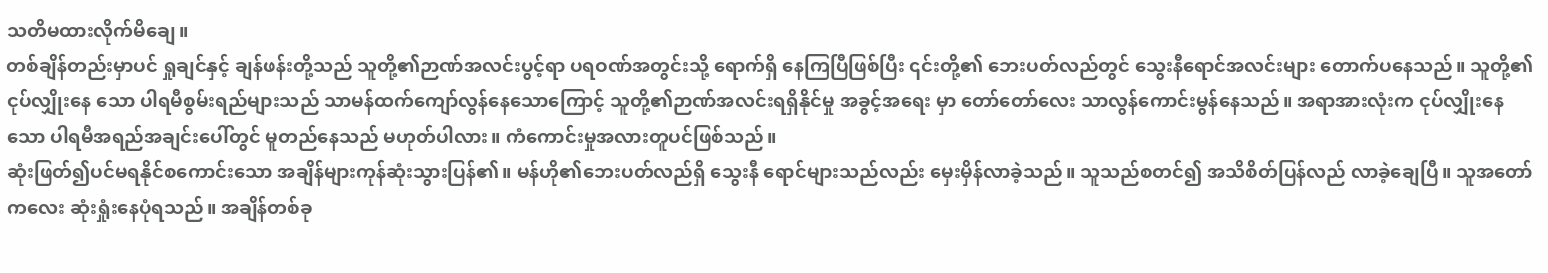သတိမထားလိုက်မိချေ။
တစ်ချိန်တည်းမှာပင် ရှုချင်နှင့် ချန်ဖန်းတို့သည် သူတို့၏ဉာဏ်အလင်းပွင့်ရာ ပရဝဏ်အတွင်းသို့ ရောက်ရှိ နေကြပြီဖြစ်ပြီး ၎င်းတို့၏ ဘေးပတ်လည်တွင် သွေးနီရောင်အလင်းများ တောက်ပနေသည်။ သူတို့၏ ငုပ်လျှိုးနေ သော ပါရမီစွမ်းရည်များသည် သာမန်ထက်ကျော်လွန်နေသောကြောင့် သူတို့၏ဉာဏ်အလင်းရရှိနိုင်မှု အခွင့်အရေး မှာ တော်တော်လေး သာလွန်ကောင်းမွန်နေသည်။ အရာအားလုံးက ငုပ်လျှိုးနေသော ပါရမီအရည်အချင်းပေါ်တွင် မူတည်နေသည် မဟုတ်ပါလား။ ကံကောင်းမှုအလားတူပင်ဖြစ်သည်။
ဆုံးဖြတ်၍ပင်မရနိုင်စကောင်းသော အချိန်များကုန်ဆုံးသွားပြန်၏။ မန်ဟို၏ဘေးပတ်လည်ရှိ သွေးနီ ရောင်များသည်လည်း မှေးမှိန်လာခဲ့သည်။ သူသည်စတင်၍ အသိစိတ်ပြန်လည် လာခဲ့ချေပြီ။ သူအတော်ကလေး ဆုံးရှုံးနေပုံရသည်။ အချိန်တစ်ခု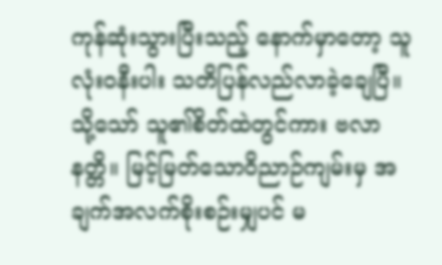ကုန်ဆုံးသွားပြီးသည့် နောက်မှာတော့ သူလုံးဝနီးပါး သတိပြန်လည်လာခဲ့ချေပြီ။ သို့သော် သူ၏စိတ်ထဲတွင်ကား ဗလာနတ္တိ။ မြင့်မြတ်သောဝိညာဉ်ကျမ်းမှ အချက်အလက်စိုးစဉ်းမျှပင် မ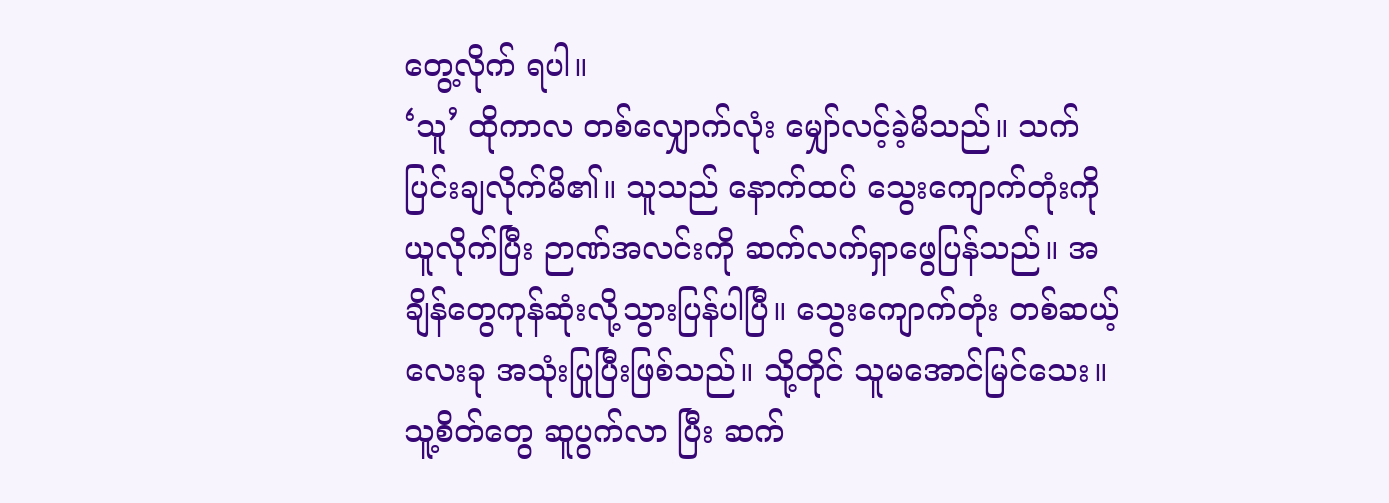တွေ့လိုက် ရပါ။
‘သူ’ ထိုကာလ တစ်လျှောက်လုံး မျှော်လင့်ခဲ့မိသည်။ သက်ပြင်းချလိုက်မိ၏။ သူသည် နောက်ထပ် သွေးကျောက်တုံးကို ယူလိုက်ပြီး ဉာဏ်အလင်းကို ဆက်လက်ရှာဖွေပြန်သည်။ အချိန်တွေကုန်ဆုံးလို့သွားပြန်ပါပြီ။ သွေးကျောက်တုံး တစ်ဆယ့်လေးခု အသုံးပြုပြီးဖြစ်သည်။ သို့တိုင် သူမအောင်မြင်သေး။ သူ့စိတ်တွေ ဆူပွက်လာ ပြီး ဆက်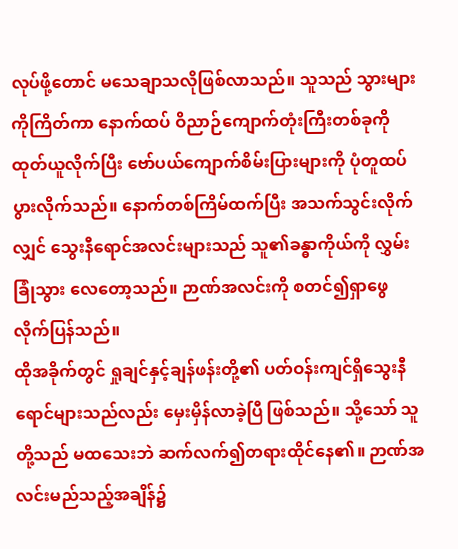လုပ်ဖို့တောင် မသေချာသလိုဖြစ်လာသည်။ သူသည် သွားများကိုကြိတ်ကာ နောက်ထပ် ဝိညာဉ်ကျောက်တုံးကြီးတစ်ခုကို ထုတ်ယူလိုက်ပြီး ဗော်ပယ်ကျောက်စိမ်းပြားများကို ပုံတူထပ်ပွားလိုက်သည်။ နောက်တစ်ကြိမ်ထက်ပြီး အသက်သွင်းလိုက်လျှင် သွေးနီရောင်အလင်းများသည် သူ၏ခန္ဓာကိုယ်ကို လွှမ်းခြုံသွား လေတော့သည်။ ဉာဏ်အလင်းကို စတင်၍ရှာဖွေလိုက်ပြန်သည်။
ထိုအခိုက်တွင် ရှုချင်နှင့်ချန်ဖန်းတို့၏ ပတ်ဝန်းကျင်ရှိသွေးနီရောင်များသည်လည်း မှေးမှိန်လာခဲ့ပြီ ဖြစ်သည်။ သို့သော် သူတို့သည် မထသေးဘဲ ဆက်လက်၍တရားထိုင်နေ၏။ ဉာဏ်အလင်းမည်သည့်အချိန်၌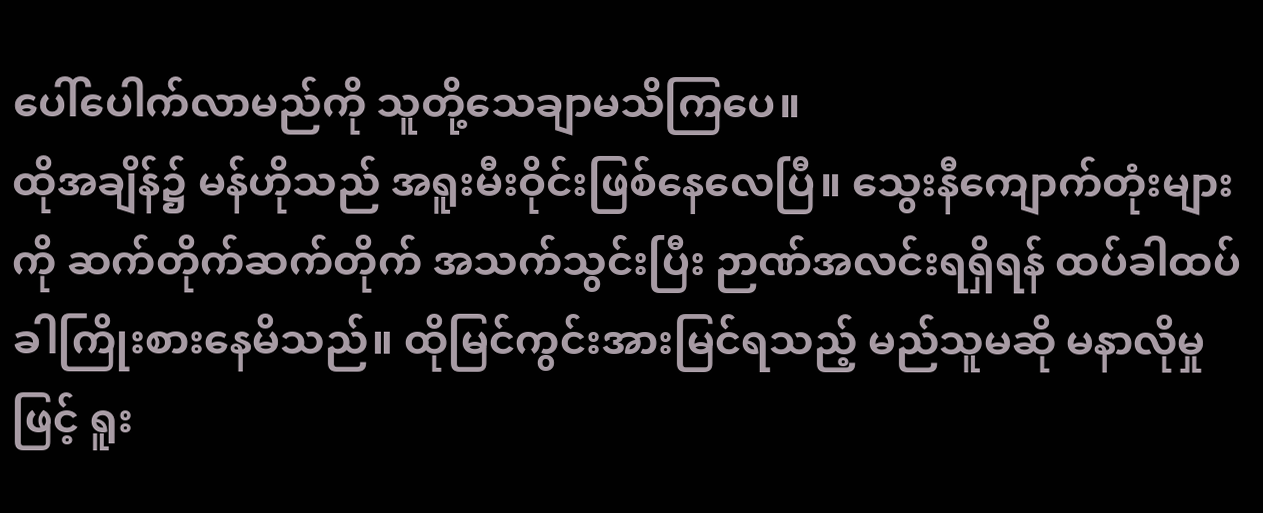ပေါ်ပေါက်လာမည်ကို သူတို့သေချာမသိကြပေ။
ထိုအချိန်၌ မန်ဟိုသည် အရူးမီးဝိုင်းဖြစ်နေလေပြီ။ သွေးနီကျောက်တုံးများကို ဆက်တိုက်ဆက်တိုက် အသက်သွင်းပြီး ဉာဏ်အလင်းရရှိရန် ထပ်ခါထပ်ခါကြိုးစားနေမိသည်။ ထိုမြင်ကွင်းအားမြင်ရသည့် မည်သူမဆို မနာလိုမှုဖြင့် ရူး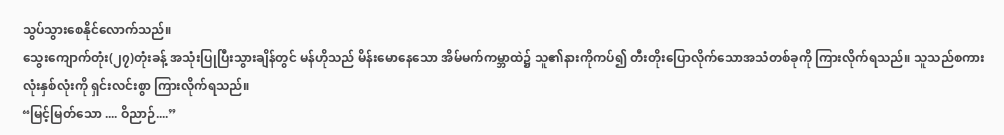သွပ်သွားစေနိုင်လောက်သည်။
သွေးကျောက်တုံး(၂၇)တုံးခန့် အသုံးပြုပြီးသွားချိန်တွင် မန်ဟိုသည် မိန်းမောနေသော အိမ်မက်ကမ္ဘာထဲ၌ သူ၏နားကိုကပ်၍ တီးတိုးပြောလိုက်သောအသံတစ်ခုကို ကြားလိုက်ရသည်။ သူသည်စကားလုံးနှစ်လုံးကို ရှင်းလင်းစွာ ကြားလိုက်ရသည်။
“မြင့်မြတ်သော .... ဝိညာဉ်....”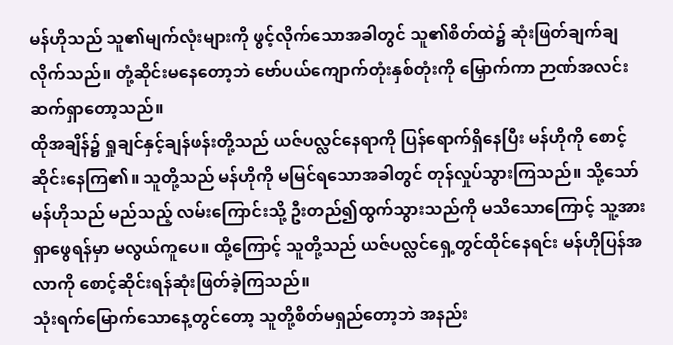မန်ဟိုသည် သူ၏မျက်လုံးများကို ဖွင့်လိုက်သောအခါတွင် သူ၏စိတ်ထဲ၌ ဆုံးဖြတ်ချက်ချလိုက်သည်။ တုံ့ဆိုင်းမနေတော့ဘဲ ဗော်ပယ်ကျောက်တုံးနှစ်တုံးကို မြှောက်ကာ ဉာဏ်အလင်းဆက်ရှာတော့သည်။
ထိုအချိန်၌ ရှုချင်နှင့်ချန်ဖန်းတို့သည် ယဇ်ပလ္လင်နေရာကို ပြန်ရောက်ရှိနေပြီး မန်ဟိုကို စောင့်ဆိုင်းနေကြ၏။ သူတို့သည် မန်ဟိုကို မမြင်ရသောအခါတွင် တုန်လှုပ်သွားကြသည်။ သို့သော် မန်ဟိုသည် မည်သည့် လမ်းကြောင်းသို့ ဦးတည်၍ထွက်သွားသည်ကို မသိသောကြောင့် သူ့အား ရှာဖွေရန်မှာ မလွယ်ကူပေ။ ထို့ကြောင့် သူတို့သည် ယဇ်ပလ္လင်ရှေ့တွင်ထိုင်နေရင်း မန်ဟိုပြန်အလာကို စောင့်ဆိုင်းရန်ဆုံးဖြတ်ခဲ့ကြသည်။
သုံးရက်မြောက်သောနေ့တွင်တော့ သူတို့စိတ်မရှည်တော့ဘဲ အနည်း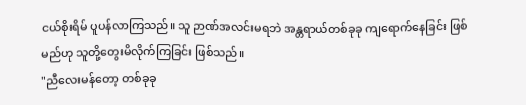ငယ်စိုးရိမ် ပူပန်လာကြသည်။ သူ ဉာဏ်အလင်းမရဘဲ အန္တရာယ်တစ်ခုခု ကျရောက်နေခြင်း ဖြစ်မည်ဟု သူတို့တွေးမိလိုက်ကြခြင်း ဖြစ်သည်။
"ညီလေးမန်တော့ တစ်ခုခု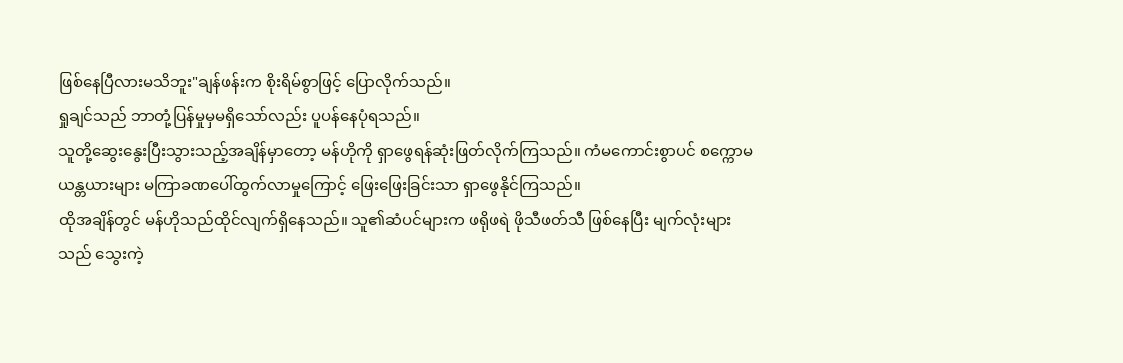ဖြစ်နေပြီလားမသိဘူး"ချန်ဖန်းက စိုးရိမ်စွာဖြင့် ပြောလိုက်သည်။
ရှုချင်သည် ဘာတုံ့ပြန်မှုမှမရှိသော်လည်း ပူပန်နေပုံရသည်။
သူတို့ဆွေးနွေးပြီးသွားသည့်အချိန်မှာတော့ မန်ဟိုကို ရှာဖွေရန်ဆုံးဖြတ်လိုက်ကြသည်။ ကံမကောင်းစွာပင် စက္ကောမယန္တယားများ မကြာခဏပေါ်ထွက်လာမှုကြောင့် ဖြေးဖြေးခြင်းသာ ရှာဖွေနိုင်ကြသည်။
ထိုအချိန်တွင် မန်ဟိုသည်ထိုင်လျက်ရှိနေသည်။ သူ၏ဆံပင်များက ဖရိုဖရဲ ဖိုသီဖတ်သီ ဖြစ်နေပြီး မျက်လုံးများသည် သွေးကဲ့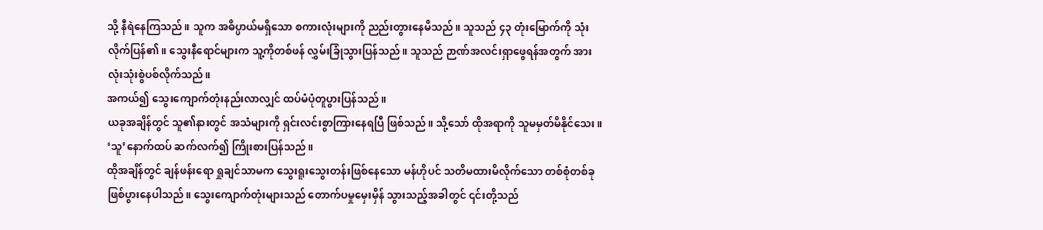သို့ နီရဲနေကြသည်။ သူက အဓိပ္ပာယ်မရှိသော စကားလုံးများကို ညည်းတွားနေမိသည်။ သူသည် ၄၃ တုံးမြောက်ကို သုံးလိုက်ပြန်၏။ သွေးနီရောင်များက သူ့ကိုတစ်ဖန် လွှမ်းခြုံသွားပြန်သည်။ သူသည် ဉာဏ်အလင်းရှာဖွေရန်အတွက် အားလုံးသုံးစွဲပစ်လိုက်သည်။
အကယ်၍ သွေးကျောက်တုံးနည်းလာလျှင် ထပ်မံပုံတူပွားပြန်သည်။
ယခုအချိန်တွင် သူ၏နားတွင် အသံများကို ရှင်းလင်းစွာကြားနေရပြီ ဖြစ်သည်။ သို့သော် ထိုအရာကို သူမမှတ်မိနိုင်သေး။ ‘သူ’နောက်ထပ် ဆက်လက်၍ ကြိုးစားပြန်သည်။
ထိုအချိန်တွင် ချန်ဖန်းရော ရှုချင်သာမက သွေးရူးသွေးတန်းဖြစ်နေသော မန်ဟိုပင် သတိမထားမိလိုက်သော တစ်စုံတစ်ခုဖြစ်ပွားနေပါသည်။ သွေးကျောက်တုံးများသည် တောက်ပမှုမှေးမှိန် သွားသည့်အခါတွင် ၎င်းတို့သည်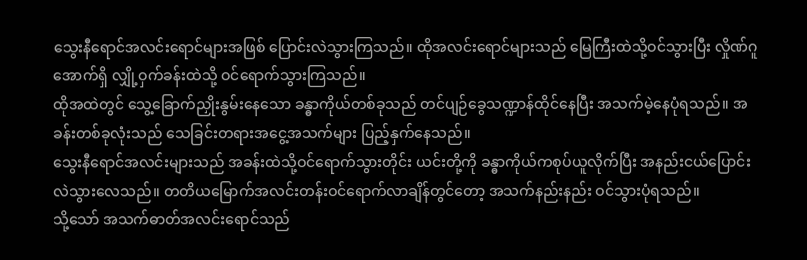သွေးနီရောင်အလင်းရောင်များအဖြစ် ပြောင်းလဲသွားကြသည်။ ထိုအလင်းရောင်များသည် မြေကြီးထဲသို့ဝင်သွားပြီး လှိုဏ်ဂူအောက်ရှိ လျှို့ဝှက်ခန်းထဲသို့ ဝင်ရောက်သွားကြသည်။
ထိုအထဲတွင် သွေ့ခြောက်ညှိုးနွမ်းနေသော ခန္ဓာကိုယ်တစ်ခုသည် တင်ပျဉ်ခွေသဏ္ဍာန်ထိုင်နေပြီး အသက်မဲ့နေပုံရသည်။ အခန်းတစ်ခုလုံးသည် သေခြင်းတရားအငွေ့အသက်များ ပြည့်နှက်နေသည်။
သွေးနီရောင်အလင်းများသည် အခန်းထဲသို့ဝင်ရောက်သွားတိုင်း ယင်းတို့ကို ခန္ဓာကိုယ်ကစုပ်ယူလိုက်ပြီး အနည်းငယ်ပြောင်းလဲသွားလေသည်။ တတိယမြောက်အလင်းတန်းဝင်ရောက်လာချိန်တွင်တော့ အသက်နည်းနည်း ဝင်သွားပုံရသည်။
သို့သော် အသက်ဓာတ်အလင်းရောင်သည်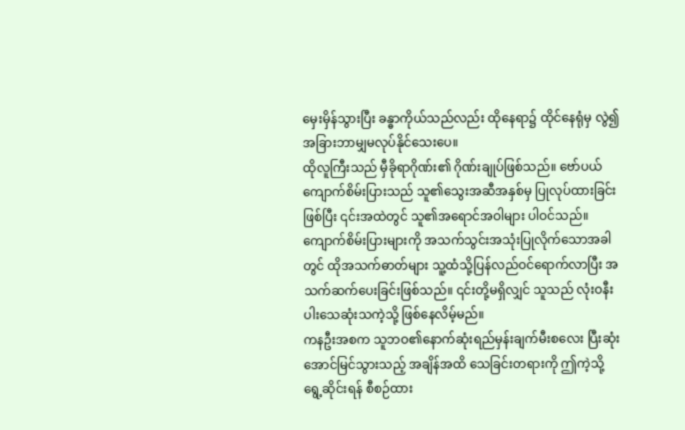မှေးမှိန်သွားပြီး ခန္ဓာကိုယ်သည်လည်း ထိုနေရာ၌ ထိုင်နေရုံမှ လွဲ၍ အခြားဘာမျှမလုပ်နိုင်သေးပေ။
ထိုလူကြီးသည် မှီခိုရာဂိုဏ်း၏ ဂိုဏ်းချုပ်ဖြစ်သည်။ ဗော်ပယ်ကျောက်စိမ်းပြားသည် သူ၏သွေးအဆီအနှစ်မှ ပြုလုပ်ထားခြင်းဖြစ်ပြီး ၎င်းအထဲတွင် သူ၏အရောင်အဝါများ ပါဝင်သည်။ ကျောက်စိမ်းပြားများကို အသက်သွင်းအသုံးပြုလိုက်သောအခါတွင် ထိုအသက်ဓာတ်များ သူ့ထံသို့ပြန်လည်ဝင်ရောက်လာပြီး အသက်ဆက်ပေးခြင်းဖြစ်သည်။ ၎င်းတို့မရှိလျှင် သူသည် လုံးဝနီးပါးသေဆုံးသကဲ့သို့ ဖြစ်နေလိမ့်မည်။
ကနဦးအစက သူဘဝ၏နောက်ဆုံးရည်မှန်းချက်မီးစလေး ပြီးဆုံးအောင်မြင်သွားသည့် အချိန်အထိ သေခြင်းတရားကို ဤကဲ့သို့ရွေ့ဆိုင်းရန် စီစဉ်ထား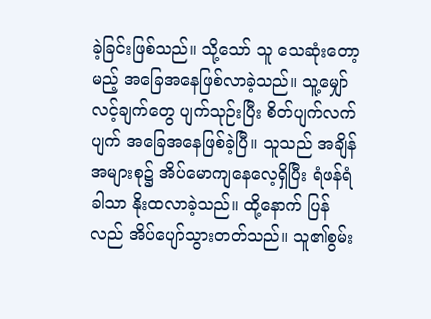ခဲ့ခြင်းဖြစ်သည်။ သို့သော် သူ သေဆုံးတော့မည့် အခြေအနေဖြစ်လာခဲ့သည်။ သူ့မျှော်လင့်ချက်တွေ ပျက်သုဉ်းပြီး စိတ်ပျက်လက်ပျက် အခြေအနေဖြစ်ခဲ့ပြီ။ သူသည် အချိန်အများစု၌ အိပ်မောကျနေလေ့ရှိပြီး ရံဖန်ရံခါသာ နိုးထလာခဲ့သည်။ ထို့နောက် ပြန်လည် အိပ်ပျော်သွားတတ်သည်။ သူ၏စွမ်း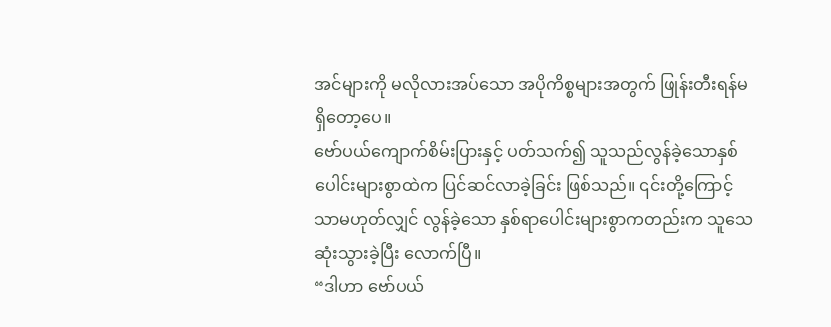အင်များကို မလိုလားအပ်သော အပိုကိစ္စများအတွက် ဖြုန်းတီးရန်မရှိတော့ပေ။
ဗော်ပယ်ကျောက်စိမ်းပြားနှင့် ပတ်သက်၍ သူသည်လွန်ခဲ့သောနှစ်ပေါင်းများစွာထဲက ပြင်ဆင်လာခဲ့ခြင်း ဖြစ်သည်။ ၎င်းတို့ကြောင့်သာမဟုတ်လျှင် လွန်ခဲ့သော နှစ်ရာပေါင်းများစွာကတည်းက သူသေဆုံးသွားခဲ့ပြီး လောက်ပြီ။
“ဒါဟာ ဗော်ပယ်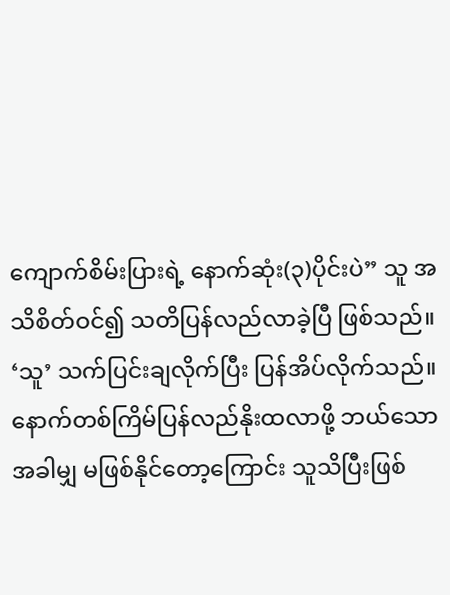ကျောက်စိမ်းပြားရဲ့ နောက်ဆုံး(၃)ပိုင်းပဲ” သူ အသိစိတ်ဝင်၍ သတိပြန်လည်လာခဲ့ပြီ ဖြစ်သည်။ ‘သူ’ သက်ပြင်းချလိုက်ပြီး ပြန်အိပ်လိုက်သည်။ နောက်တစ်ကြိမ်ပြန်လည်နိုးထလာဖို့ ဘယ်သောအခါမျှ မဖြစ်နိုင်တော့ကြောင်း သူသိပြီးဖြစ်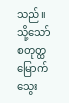သည်။
သို့သော် စတုတ္ထမြောက်သွေး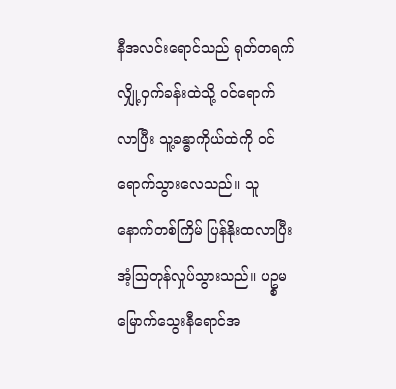နီအလင်းရောင်သည် ရုတ်တရက်လျှို့ဝှက်ခန်းထဲသို့ ဝင်ရောက်လာပြီး သူ့ခန္ဓာကိုယ်ထဲကို ဝင်ရောက်သွားလေသည်။ သူ နောက်တစ်ကြိမ် ပြန်နိုးထလာပြီး အံ့ဩတုန်လှုပ်သွားသည်။ ပဥ္စမမြောက်သွေးနီရောင်အ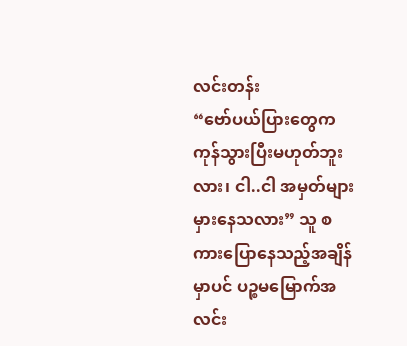လင်းတန်း
“ဗော်ပယ်ပြားတွေက ကုန်သွားပြီးမဟုတ်ဘူးလား၊ ငါ..ငါ အမှတ်များ မှားနေသလား” သူ စကားပြောနေသည့်အချိန်မှာပင် ပဉ္စမမြောက်အလင်း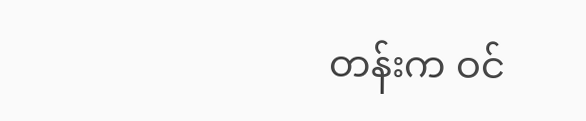တန်းက ဝင်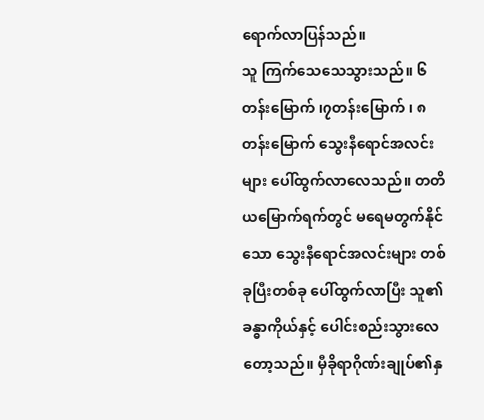ရောက်လာပြန်သည်။
သူ ကြက်သေသေသွားသည်။ ၆တန်းမြောက် ၊၇တန်းမြောက် ၊ ၈တန်းမြောက် သွေးနီရောင်အလင်းများ ပေါ်ထွက်လာလေသည်။ တတိယမြောက်ရက်တွင် မရေမတွက်နိုင်သော သွေးနီရောင်အလင်းများ တစ်ခုပြီးတစ်ခု ပေါ်ထွက်လာပြီး သူ၏ခန္ဓာကိုယ်နှင့် ပေါင်းစည်းသွားလေတော့သည်။ မှီခိုရာဂိုဏ်းချုပ်၏နှ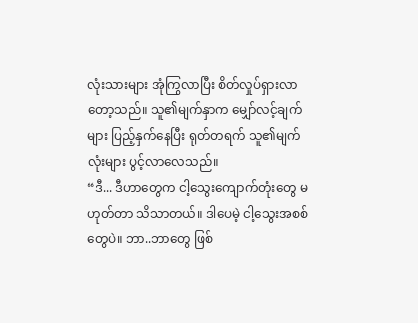လုံးသားများ အုံကြွလာပြီး စိတ်လှုပ်ရှားလာတော့သည်။ သူ၏မျက်နှာက မျှော်လင့်ချက်များ ပြည့်နှက်နေပြီး ရုတ်တရက် သူ၏မျက်လုံးများ ပွင့်လာလေသည်။
“ဒီ... ဒီဟာတွေက ငါ့သွေးကျောက်တုံးတွေ မဟုတ်တာ သိသာတယ်။ ဒါပေမဲ့ ငါ့သွေးအစစ်တွေပဲ။ ဘာ..ဘာတွေ ဖြစ်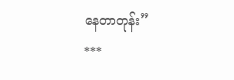နေတာတုန်း”
***